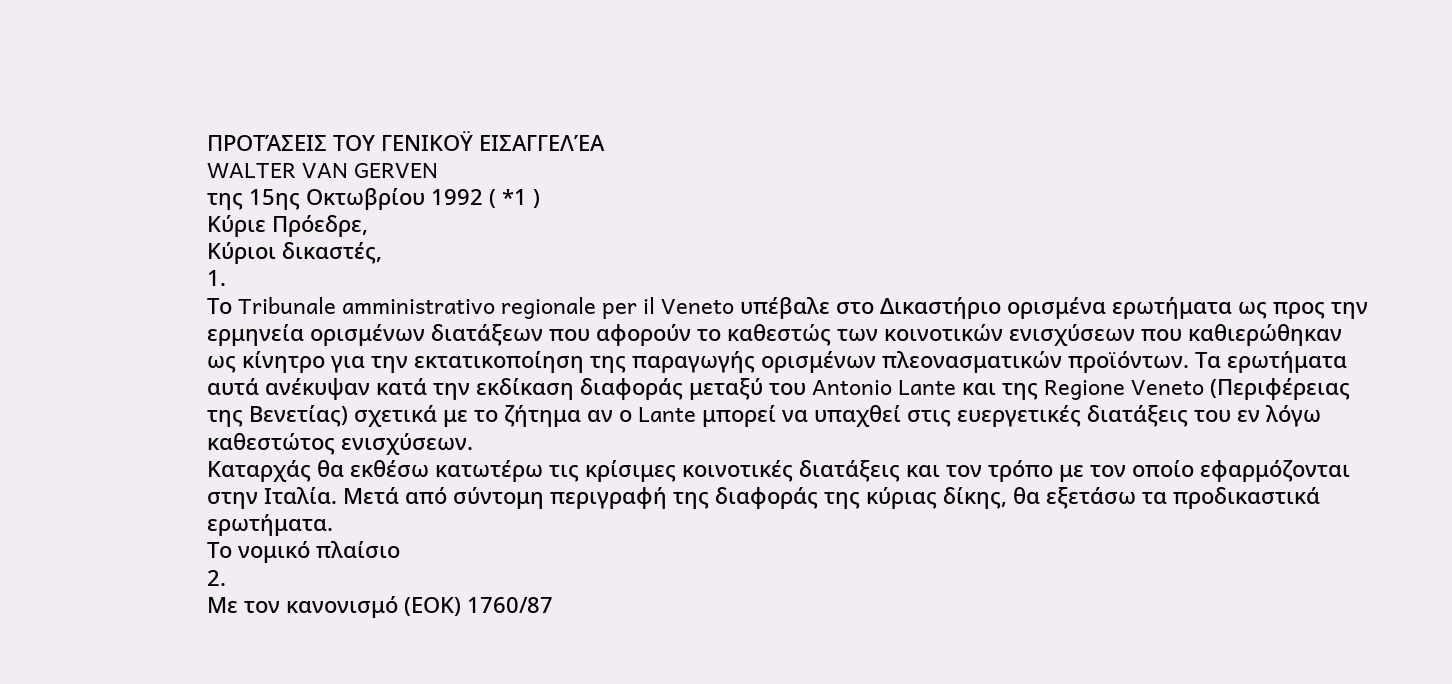ΠΡΟΤΆΣΕΙΣ ΤΟΥ ΓΕΝΙΚΟΫ ΕΙΣΑΓΓΕΛΈΑ
WALTER VAN GERVEN
της 15ης Οκτωβρίου 1992 ( *1 )
Κύριε Πρόεδρε,
Κύριοι δικαστές,
1.
Το Tribunale amministrativo regionale per il Veneto υπέβαλε στο Δικαστήριο ορισμένα ερωτήματα ως προς την ερμηνεία ορισμένων διατάξεων που αφορούν το καθεστώς των κοινοτικών ενισχύσεων που καθιερώθηκαν ως κίνητρο για την εκτατικοποίηση της παραγωγής ορισμένων πλεονασματικών προϊόντων. Τα ερωτήματα αυτά ανέκυψαν κατά την εκδίκαση διαφοράς μεταξύ του Antonio Lante και της Regione Veneto (Περιφέρειας της Βενετίας) σχετικά με το ζήτημα αν ο Lante μπορεί να υπαχθεί στις ευεργετικές διατάξεις του εν λόγω καθεστώτος ενισχύσεων.
Καταρχάς θα εκθέσω κατωτέρω τις κρίσιμες κοινοτικές διατάξεις και τον τρόπο με τον οποίο εφαρμόζονται στην Ιταλία. Μετά από σύντομη περιγραφή της διαφοράς της κύριας δίκης, θα εξετάσω τα προδικαστικά ερωτήματα.
Το νομικό πλαίσιο
2.
Με τον κανονισμό (ΕΟΚ) 1760/87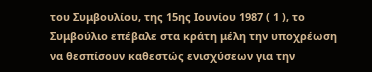του Συμβουλίου, της 15ης Ιουνίου 1987 ( 1 ), το Συμβούλιο επέβαλε στα κράτη μέλη την υποχρέωση να θεσπίσουν καθεστώς ενισχύσεων για την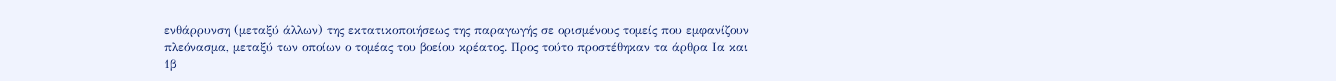ενθάρρυνση (μεταξύ άλλων) της εκτατικοποιήσεως της παραγωγής σε ορισμένους τομείς που εμφανίζουν πλεόνασμα, μεταξύ των οποίων ο τομέας του βοείου κρέατος. Προς τούτο προστέθηκαν τα άρθρα Ια και 1β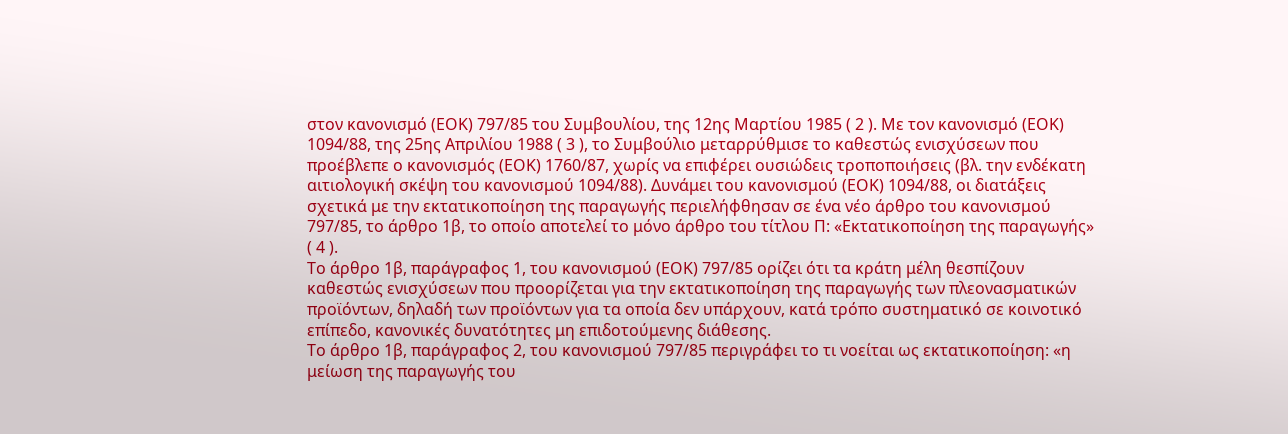στον κανονισμό (ΕΟΚ) 797/85 του Συμβουλίου, της 12ης Μαρτίου 1985 ( 2 ). Με τον κανονισμό (ΕΟΚ) 1094/88, της 25ης Απριλίου 1988 ( 3 ), το Συμβούλιο μεταρρύθμισε το καθεστώς ενισχύσεων που προέβλεπε ο κανονισμός (ΕΟΚ) 1760/87, χωρίς να επιφέρει ουσιώδεις τροποποιήσεις (βλ. την ενδέκατη αιτιολογική σκέψη του κανονισμού 1094/88). Δυνάμει του κανονισμού (ΕΟΚ) 1094/88, οι διατάξεις σχετικά με την εκτατικοποίηση της παραγωγής περιελήφθησαν σε ένα νέο άρθρο του κανονισμού 797/85, το άρθρο 1β, το οποίο αποτελεί το μόνο άρθρο του τίτλου Π: «Εκτατικοποίηση της παραγωγής» ( 4 ).
Το άρθρο 1β, παράγραφος 1, του κανονισμού (ΕΟΚ) 797/85 ορίζει ότι τα κράτη μέλη θεσπίζουν καθεστώς ενισχύσεων που προορίζεται για την εκτατικοποίηση της παραγωγής των πλεονασματικών προϊόντων, δηλαδή των προϊόντων για τα οποία δεν υπάρχουν, κατά τρόπο συστηματικό σε κοινοτικό επίπεδο, κανονικές δυνατότητες μη επιδοτούμενης διάθεσης.
Το άρθρο 1β, παράγραφος 2, του κανονισμού 797/85 περιγράφει το τι νοείται ως εκτατικοποίηση: «η μείωση της παραγωγής του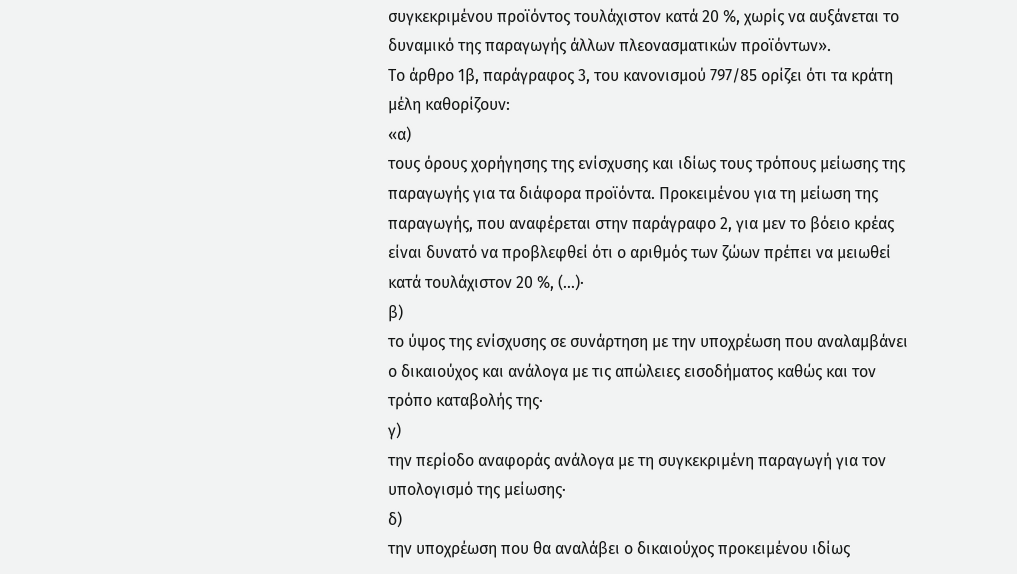συγκεκριμένου προϊόντος τουλάχιστον κατά 20 %, χωρίς να αυξάνεται το δυναμικό της παραγωγής άλλων πλεονασματικών προϊόντων».
Το άρθρο 1β, παράγραφος 3, του κανονισμού 797/85 ορίζει ότι τα κράτη μέλη καθορίζουν:
«α)
τους όρους χορήγησης της ενίσχυσης και ιδίως τους τρόπους μείωσης της παραγωγής για τα διάφορα προϊόντα. Προκειμένου για τη μείωση της παραγωγής, που αναφέρεται στην παράγραφο 2, για μεν το βόειο κρέας είναι δυνατό να προβλεφθεί ότι ο αριθμός των ζώων πρέπει να μειωθεί κατά τουλάχιστον 20 %, (...)·
β)
το ύψος της ενίσχυσης σε συνάρτηση με την υποχρέωση που αναλαμβάνει ο δικαιούχος και ανάλογα με τις απώλειες εισοδήματος καθώς και τον τρόπο καταβολής της·
γ)
την περίοδο αναφοράς ανάλογα με τη συγκεκριμένη παραγωγή για τον υπολογισμό της μείωσης·
δ)
την υποχρέωση που θα αναλάβει ο δικαιούχος προκειμένου ιδίως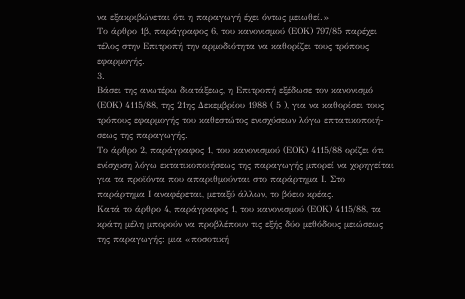να εξακριβώνεται ότι η παραγωγή έχει όντως μειωθεί.»
Το άρθρο 1β, παράγραφος 6, του κανονισμού (ΕΟΚ) 797/85 παρέχει τέλος στην Επιτροπή την αρμοδιότητα να καθορίζει τους τρόπους εφαρμογής.
3.
Βάσει της ανωτέρω διατάξεως, η Επιτροπή εξέδωσε τον κανονισμό (ΕΟΚ) 4115/88, της 21ης Δεκεμβρίου 1988 ( 5 ), για να καθορίσει τους τρόπους εφαρμογής του καθεστώτος ενισχύσεων λόγω επτατικοποιή-σεως της παραγωγής.
Το άρθρο 2, παράγραφος 1, του κανονισμού (ΕΟΚ) 4115/88 ορίζει ότι ενίσχυση λόγω εκτατικοποιήσεως της παραγωγής μπορεί να χορηγείται για τα προϊόντα που απαριθμούνται στο παράρτημα Ι. Στο παράρτημα Ι αναφέρεται, μεταξύ άλλων, το βόειο κρέας.
Κατά το άρθρο 4, παράγραφος 1, του κανονισμού (ΕΟΚ) 4115/88, τα κράτη μέλη μπορούν να προβλέπουν τις εξής δύο μεθόδους μειώσεως της παραγωγής: μια «ποσοτική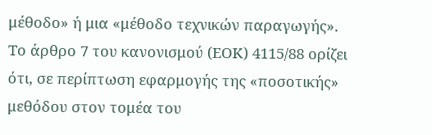μέθοδο» ή μια «μέθοδο τεχνικών παραγωγής».
Το άρθρο 7 του κανονισμού (ΕΟΚ) 4115/88 ορίζει ότι, σε περίπτωση εφαρμογής της «ποσοτικής» μεθόδου στον τομέα του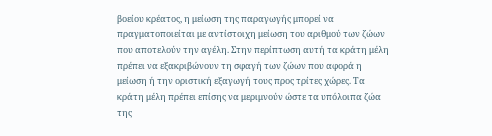βοείου κρέατος, η μείωση της παραγωγής μπορεί να πραγματοποιείται με αντίστοιχη μείωση του αριθμού των ζώων που αποτελούν την αγέλη. Στην περίπτωση αυτή τα κράτη μέλη πρέπει να εξακριβώνουν τη σφαγή των ζώων που αφορά η μείωση ή την οριστική εξαγωγή τους προς τρίτες χώρες. Τα κράτη μέλη πρέπει επίσης να μεριμνούν ώστε τα υπόλοιπα ζώα της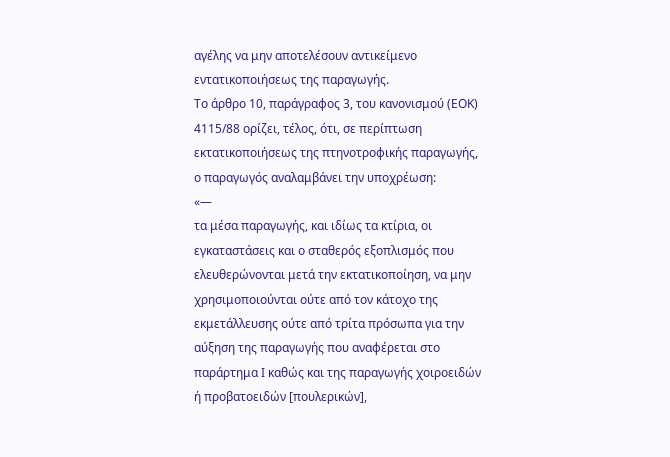αγέλης να μην αποτελέσουν αντικείμενο εντατικοποιήσεως της παραγωγής.
Το άρθρο 10, παράγραφος 3, του κανονισμού (ΕΟΚ) 4115/88 ορίζει, τέλος, ότι, σε περίπτωση εκτατικοποιήσεως της πτηνοτροφικής παραγωγής, ο παραγωγός αναλαμβάνει την υποχρέωση:
«—
τα μέσα παραγωγής, και ιδίως τα κτίρια, οι εγκαταστάσεις και ο σταθερός εξοπλισμός που ελευθερώνονται μετά την εκτατικοποίηση, να μην χρησιμοποιούνται ούτε από τον κάτοχο της εκμετάλλευσης ούτε από τρίτα πρόσωπα για την αύξηση της παραγωγής που αναφέρεται στο παράρτημα Ι καθώς και της παραγωγής χοιροειδών ή προβατοειδών [πουλερικών],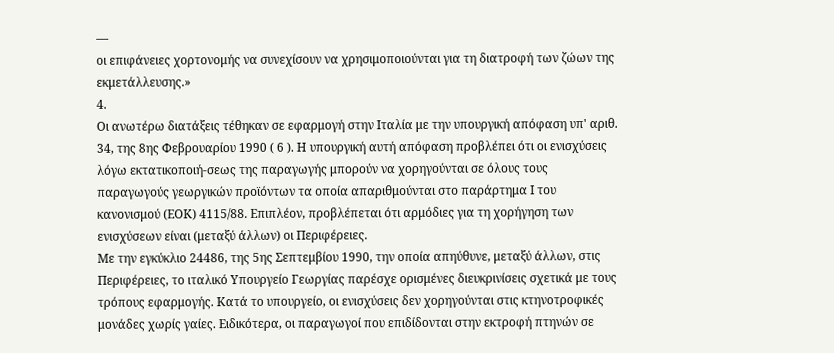—
οι επιφάνειες χορτονομής να συνεχίσουν να χρησιμοποιούνται για τη διατροφή των ζώων της εκμετάλλευσης.»
4.
Οι ανωτέρω διατάξεις τέθηκαν σε εφαρμογή στην Ιταλία με την υπουργική απόφαση υπ' αριθ. 34, της 8ης Φεβρουαρίου 1990 ( 6 ). Η υπουργική αυτή απόφαση προβλέπει ότι οι ενισχύσεις λόγω εκτατικοποιή-σεως της παραγωγής μπορούν να χορηγούνται σε όλους τους παραγωγούς γεωργικών προϊόντων τα οποία απαριθμούνται στο παράρτημα Ι του κανονισμού (ΕΟΚ) 4115/88. Επιπλέον, προβλέπεται ότι αρμόδιες για τη χορήγηση των ενισχύσεων είναι (μεταξύ άλλων) οι Περιφέρειες.
Με την εγκύκλιο 24486, της 5ης Σεπτεμβίου 1990, την οποία απηύθυνε, μεταξύ άλλων, στις Περιφέρειες, το ιταλικό Υπουργείο Γεωργίας παρέσχε ορισμένες διευκρινίσεις σχετικά με τους τρόπους εφαρμογής. Κατά το υπουργείο, οι ενισχύσεις δεν χορηγούνται στις κτηνοτροφικές μονάδες χωρίς γαίες. Ειδικότερα, οι παραγωγοί που επιδίδονται στην εκτροφή πτηνών σε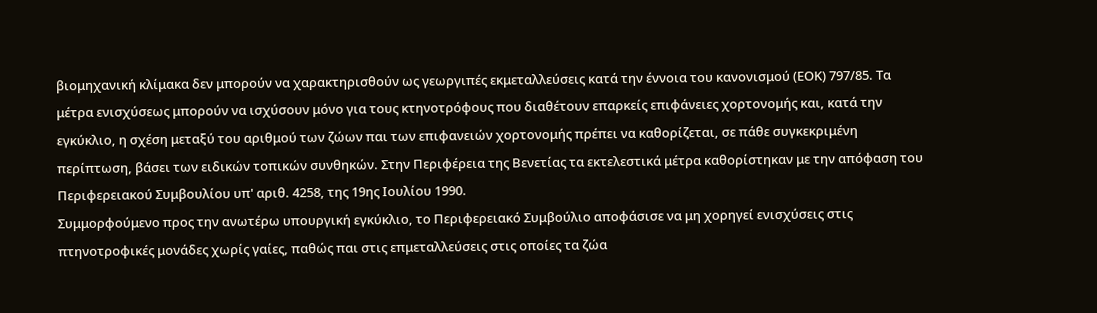βιομηχανική κλίμακα δεν μπορούν να χαρακτηρισθούν ως γεωργιπές εκμεταλλεύσεις κατά την έννοια του κανονισμού (ΕΟΚ) 797/85. Τα μέτρα ενισχύσεως μπορούν να ισχύσουν μόνο για τους κτηνοτρόφους που διαθέτουν επαρκείς επιφάνειες χορτονομής και, κατά την εγκύκλιο, η σχέση μεταξύ του αριθμού των ζώων παι των επιφανειών χορτονομής πρέπει να καθορίζεται, σε πάθε συγκεκριμένη περίπτωση, βάσει των ειδικών τοπικών συνθηκών. Στην Περιφέρεια της Βενετίας τα εκτελεστικά μέτρα καθορίστηκαν με την απόφαση του Περιφερειακού Συμβουλίου υπ' αριθ. 4258, της 19ης Ιουλίου 1990.
Συμμορφούμενο προς την ανωτέρω υπουργική εγκύκλιο, το Περιφερειακό Συμβούλιο αποφάσισε να μη χορηγεί ενισχύσεις στις πτηνοτροφικές μονάδες χωρίς γαίες, παθώς παι στις επμεταλλεύσεις στις οποίες τα ζώα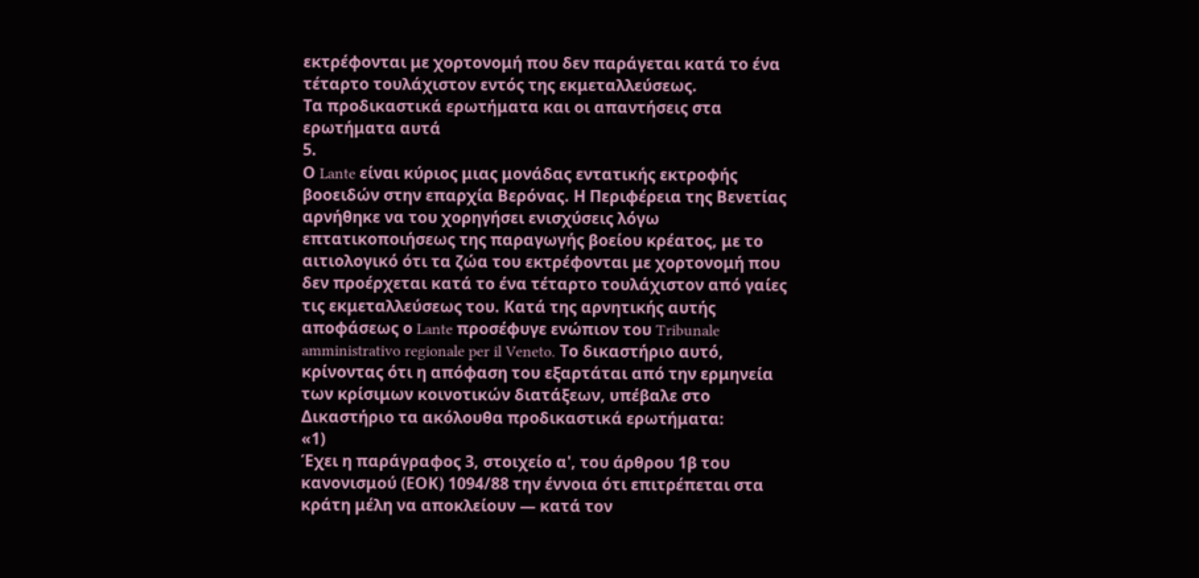εκτρέφονται με χορτονομή που δεν παράγεται κατά το ένα τέταρτο τουλάχιστον εντός της εκμεταλλεύσεως.
Τα προδικαστικά ερωτήματα και οι απαντήσεις στα ερωτήματα αυτά
5.
Ο Lante είναι κύριος μιας μονάδας εντατικής εκτροφής βοοειδών στην επαρχία Βερόνας. Η Περιφέρεια της Βενετίας αρνήθηκε να του χορηγήσει ενισχύσεις λόγω επτατικοποιήσεως της παραγωγής βοείου κρέατος, με το αιτιολογικό ότι τα ζώα του εκτρέφονται με χορτονομή που δεν προέρχεται κατά το ένα τέταρτο τουλάχιστον από γαίες τις εκμεταλλεύσεως του. Κατά της αρνητικής αυτής αποφάσεως ο Lante προσέφυγε ενώπιον του Tribunale amministrativo regionale per il Veneto. Το δικαστήριο αυτό, κρίνοντας ότι η απόφαση του εξαρτάται από την ερμηνεία των κρίσιμων κοινοτικών διατάξεων, υπέβαλε στο Δικαστήριο τα ακόλουθα προδικαστικά ερωτήματα:
«1)
Έχει η παράγραφος 3, στοιχείο α', του άρθρου 1β του κανονισμού (ΕΟΚ) 1094/88 την έννοια ότι επιτρέπεται στα κράτη μέλη να αποκλείουν — κατά τον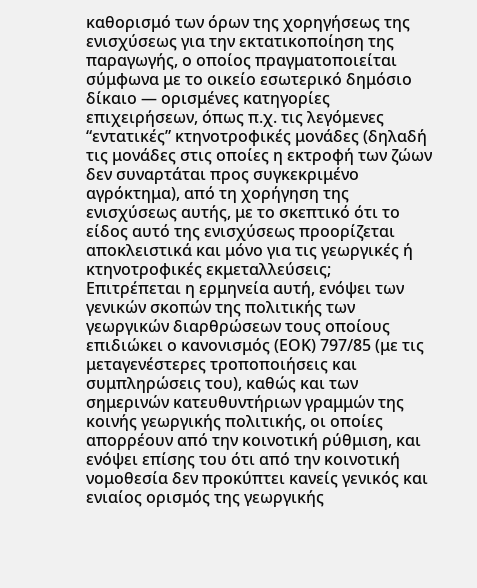καθορισμό των όρων της χορηγήσεως της ενισχύσεως για την εκτατικοποίηση της παραγωγής, ο οποίος πραγματοποιείται σύμφωνα με το οικείο εσωτερικό δημόσιο δίκαιο — ορισμένες κατηγορίες επιχειρήσεων, όπως π.χ. τις λεγόμενες “εντατικές” κτηνοτροφικές μονάδες (δηλαδή τις μονάδες στις οποίες η εκτροφή των ζώων δεν συναρτάται προς συγκεκριμένο αγρόκτημα), από τη χορήγηση της ενισχύσεως αυτής, με το σκεπτικό ότι το είδος αυτό της ενισχύσεως προορίζεται αποκλειστικά και μόνο για τις γεωργικές ή κτηνοτροφικές εκμεταλλεύσεις;
Επιτρέπεται η ερμηνεία αυτή, ενόψει των γενικών σκοπών της πολιτικής των γεωργικών διαρθρώσεων τους οποίους επιδιώκει ο κανονισμός (ΕΟΚ) 797/85 (με τις μεταγενέστερες τροποποιήσεις και συμπληρώσεις του), καθώς και των σημερινών κατευθυντήριων γραμμών της κοινής γεωργικής πολιτικής, οι οποίες απορρέουν από την κοινοτική ρύθμιση, και ενόψει επίσης του ότι από την κοινοτική νομοθεσία δεν προκύπτει κανείς γενικός και ενιαίος ορισμός της γεωργικής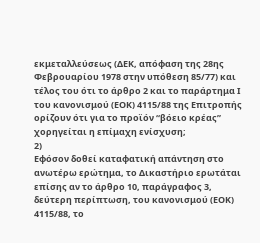εκμεταλλεύσεως (ΔΕΚ, απόφαση της 28ης Φεβρουαρίου 1978 στην υπόθεση 85/77) και τέλος του ότι το άρθρο 2 και το παράρτημα Ι του κανονισμού (ΕΟΚ) 4115/88 της Επιτροπής ορίζουν ότι για το προϊόν “βόειο κρέας” χορηγείται η επίμαχη ενίσχυση;
2)
Εφόσον δοθεί καταφατική απάντηση στο ανωτέρω ερώτημα, το Δικαστήριο ερωτάται επίσης αν το άρθρο 10, παράγραφος 3, δεύτερη περίπτωση, του κανονισμού (ΕΟΚ) 4115/88, το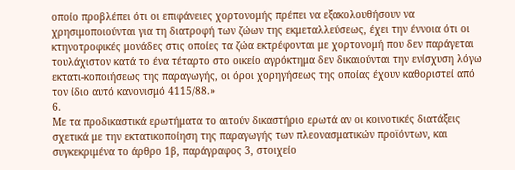οποίο προβλέπει ότι οι επιφάνειες χορτονομής πρέπει να εξακολουθήσουν να χρησιμοποιούνται για τη διατροφή των ζώων της εκμεταλλεύσεως, έχει την έννοια ότι οι κτηνοτροφικές μονάδες στις οποίες τα ζώα εκτρέφονται με χορτονομή που δεν παράγεται τουλάχιστον κατά το ένα τέταρτο στο οικείο αγρόκτημα δεν δικαιούνται την ενίσχυση λόγω εκτατι-κοποιήσεως της παραγωγής, οι όροι χορηγήσεως της οποίας έχουν καθοριστεί από τον ίδιο αυτό κανονισμό 4115/88.»
6.
Με τα προδικαστικά ερωτήματα το αιτούν δικαστήριο ερωτά αν οι κοινοτικές διατάξεις σχετικά με την εκτατικοποίηση της παραγωγής των πλεονασματικών προϊόντων, και συγκεκριμένα το άρθρο 1β, παράγραφος 3, στοιχείο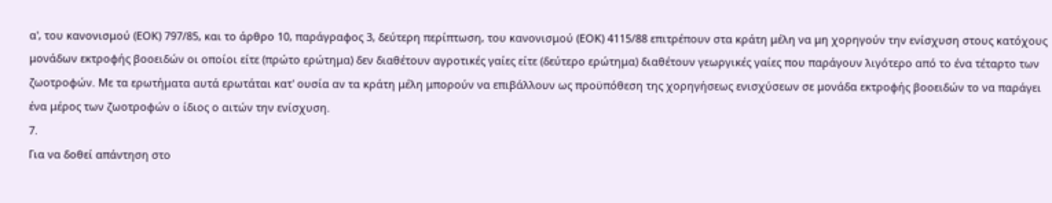α', του κανονισμού (ΕΟΚ) 797/85, και το άρθρο 10, παράγραφος 3, δεύτερη περίπτωση, του κανονισμού (ΕΟΚ) 4115/88 επιτρέπουν στα κράτη μέλη να μη χορηγούν την ενίσχυση στους κατόχους μονάδων εκτροφής βοοειδών οι οποίοι είτε (πρώτο ερώτημα) δεν διαθέτουν αγροτικές γαίες είτε (δεύτερο ερώτημα) διαθέτουν γεωργικές γαίες που παράγουν λιγότερο από το ένα τέταρτο των ζωοτροφών. Με τα ερωτήματα αυτά ερωτάται κατ' ουσία αν τα κράτη μέλη μπορούν να επιβάλλουν ως προϋπόθεση της χορηγήσεως ενισχύσεων σε μονάδα εκτροφής βοοειδών το να παράγει ένα μέρος των ζωοτροφών ο ίδιος ο αιτών την ενίσχυση.
7.
Για να δοθεί απάντηση στο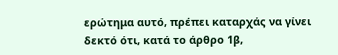ερώτημα αυτό, πρέπει καταρχάς να γίνει δεκτό ότι, κατά το άρθρο 1β,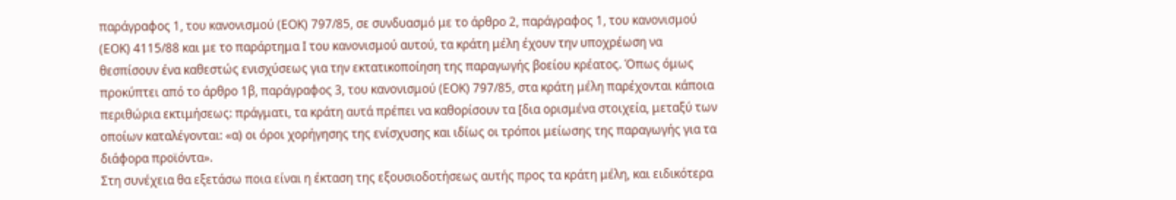παράγραφος 1, του κανονισμού (ΕΟΚ) 797/85, σε συνδυασμό με το άρθρο 2, παράγραφος 1, του κανονισμού (ΕΟΚ) 4115/88 και με το παράρτημα Ι του κανονισμού αυτού, τα κράτη μέλη έχουν την υποχρέωση να θεσπίσουν ένα καθεστώς ενισχύσεως για την εκτατικοποίηση της παραγωγής βοείου κρέατος. Όπως όμως προκύπτει από το άρθρο 1β, παράγραφος 3, του κανονισμού (ΕΟΚ) 797/85, στα κράτη μέλη παρέχονται κάποια περιθώρια εκτιμήσεως: πράγματι, τα κράτη αυτά πρέπει να καθορίσουν τα [δια ορισμένα στοιχεία, μεταξύ των οποίων καταλέγονται: «α) οι όροι χορήγησης της ενίσχυσης και ιδίως οι τρόποι μείωσης της παραγωγής για τα διάφορα προϊόντα».
Στη συνέχεια θα εξετάσω ποια είναι η έκταση της εξουσιοδοτήσεως αυτής προς τα κράτη μέλη, και ειδικότερα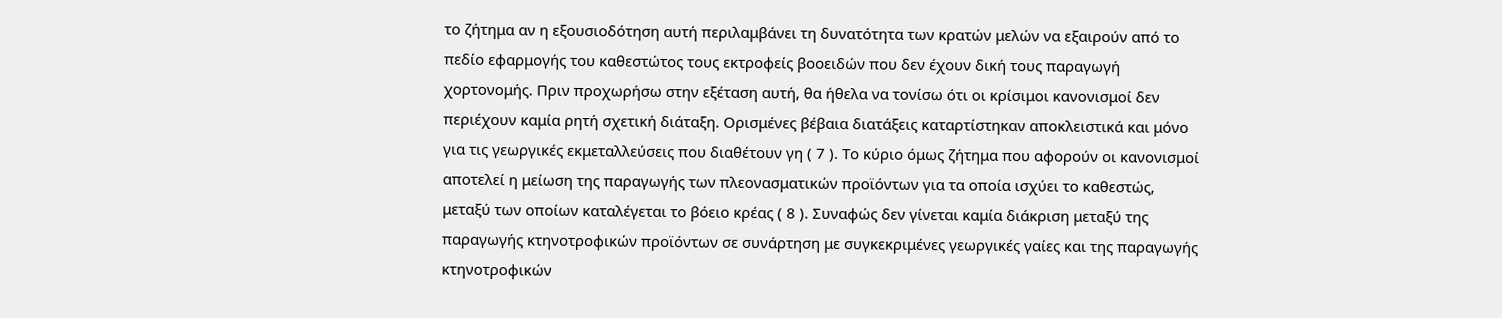το ζήτημα αν η εξουσιοδότηση αυτή περιλαμβάνει τη δυνατότητα των κρατών μελών να εξαιρούν από το πεδίο εφαρμογής του καθεστώτος τους εκτροφείς βοοειδών που δεν έχουν δική τους παραγωγή χορτονομής. Πριν προχωρήσω στην εξέταση αυτή, θα ήθελα να τονίσω ότι οι κρίσιμοι κανονισμοί δεν περιέχουν καμία ρητή σχετική διάταξη. Ορισμένες βέβαια διατάξεις καταρτίστηκαν αποκλειστικά και μόνο για τις γεωργικές εκμεταλλεύσεις που διαθέτουν γη ( 7 ). Το κύριο όμως ζήτημα που αφορούν οι κανονισμοί αποτελεί η μείωση της παραγωγής των πλεονασματικών προϊόντων για τα οποία ισχύει το καθεστώς, μεταξύ των οποίων καταλέγεται το βόειο κρέας ( 8 ). Συναφώς δεν γίνεται καμία διάκριση μεταξύ της παραγωγής κτηνοτροφικών προϊόντων σε συνάρτηση με συγκεκριμένες γεωργικές γαίες και της παραγωγής κτηνοτροφικών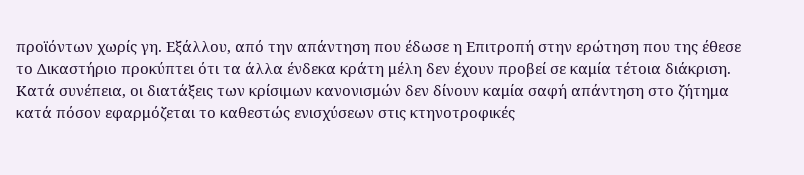προϊόντων χωρίς γη. Εξάλλου, από την απάντηση που έδωσε η Επιτροπή στην ερώτηση που της έθεσε το Δικαστήριο προκύπτει ότι τα άλλα ένδεκα κράτη μέλη δεν έχουν προβεί σε καμία τέτοια διάκριση. Κατά συνέπεια, οι διατάξεις των κρίσιμων κανονισμών δεν δίνουν καμία σαφή απάντηση στο ζήτημα κατά πόσον εφαρμόζεται το καθεστώς ενισχύσεων στις κτηνοτροφικές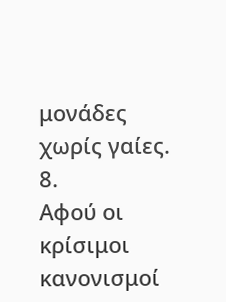μονάδες χωρίς γαίες.
8.
Αφού οι κρίσιμοι κανονισμοί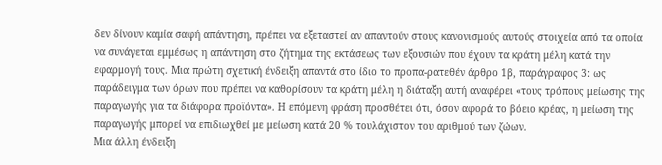δεν δίνουν καμία σαφή απάντηση, πρέπει να εξεταστεί αν απαντούν στους κανονισμούς αυτούς στοιχεία από τα οποία να συνάγεται εμμέσως η απάντηση στο ζήτημα της εκτάσεως των εξουσιών που έχουν τα κράτη μέλη κατά την εφαρμογή τους. Μια πρώτη σχετική ένδειξη απαντά στο ίδιο το προπα-ρατεθέν άρθρο 1β, παράγραφος 3: ως παράδειγμα των όρων που πρέπει να καθορίσουν τα κράτη μέλη η διάταξη αυτή αναφέρει «τους τρόπους μείωσης της παραγωγής για τα διάφορα προϊόντα». Η επόμενη φράση προσθέτει ότι, όσον αφορά το βόειο κρέας, η μείωση της παραγωγής μπορεί να επιδιωχθεί με μείωση κατά 20 % τουλάχιστον του αριθμού των ζώων.
Μια άλλη ένδειξη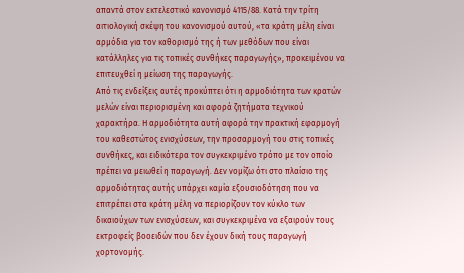απαντά στον εκτελεστικό κανονισμό 4115/88. Κατά την τρίτη αιτιολογική σκέψη του κανονισμού αυτού, «τα κράτη μέλη είναι αρμόδια για τον καθορισμό της ή των μεθόδων που είναι κατάλληλες για τις τοπικές συνθήκες παραγωγής», προκειμένου να επιτευχθεί η μείωση της παραγωγής.
Από τις ενδείξεις αυτές προκύπτει ότι η αρμοδιότητα των κρατών μελών είναι περιορισμένη και αφορά ζητήματα τεχνικού χαρακτήρα. Η αρμοδιότητα αυτή αφορά την πρακτική εφαρμογή του καθεστώτος ενισχύσεων, την προσαρμογή του στις τοπικές συνθήκες, και ειδικότερα τον συγκεκριμένο τρόπο με τον οποίο πρέπει να μειωθεί η παραγωγή. Δεν νομίζω ότι στο πλαίσιο της αρμοδιότητας αυτής υπάρχει καμία εξουσιοδότηση που να επιτρέπει στα κράτη μέλη να περιορίζουν τον κύκλο των δικαιούχων των ενισχύσεων, και συγκεκριμένα να εξαιρούν τους εκτροφείς βοοειδών που δεν έχουν δική τους παραγωγή χορτονομής.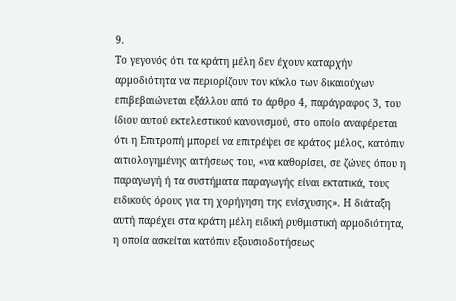9.
Το γεγονός ότι τα κράτη μέλη δεν έχουν καταρχήν αρμοδιότητα να περιορίζουν τον κύκλο των δικαιούχων επιβεβαιώνεται εξάλλου από το άρθρο 4, παράγραφος 3, του ίδιου αυτού εκτελεστικού κανονισμού, στο οποίο αναφέρεται ότι η Επιτροπή μπορεί να επιτρέψει σε κράτος μέλος, κατόπιν αιτιολογημένης αιτήσεως του, «να καθορίσει, σε ζώνες όπου η παραγωγή ή τα συστήματα παραγωγής είναι εκτατικά, τους ειδικούς όρους για τη χορήγηση της ενίσχυσης». Η διάταξη αυτή παρέχει στα κράτη μέλη ειδική ρυθμιστική αρμοδιότητα, η οποία ασκείται κατόπιν εξουσιοδοτήσεως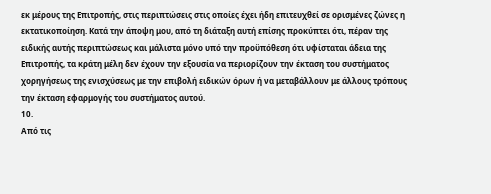εκ μέρους της Επιτροπής, στις περιπτώσεις στις οποίες έχει ήδη επιτευχθεί σε ορισμένες ζώνες η εκτατικοποίηση. Κατά την άποψη μου, από τη διάταξη αυτή επίσης προκύπτει ότι, πέραν της ειδικής αυτής περιπτώσεως και μάλιστα μόνο υπό την προϋπόθεση ότι υφίσταται άδεια της Επιτροπής, τα κράτη μέλη δεν έχουν την εξουσία να περιορίζουν την έκταση του συστήματος χορηγήσεως της ενισχύσεως με την επιβολή ειδικών όρων ή να μεταβάλλουν με άλλους τρόπους την έκταση εφαρμογής του συστήματος αυτού.
10.
Από τις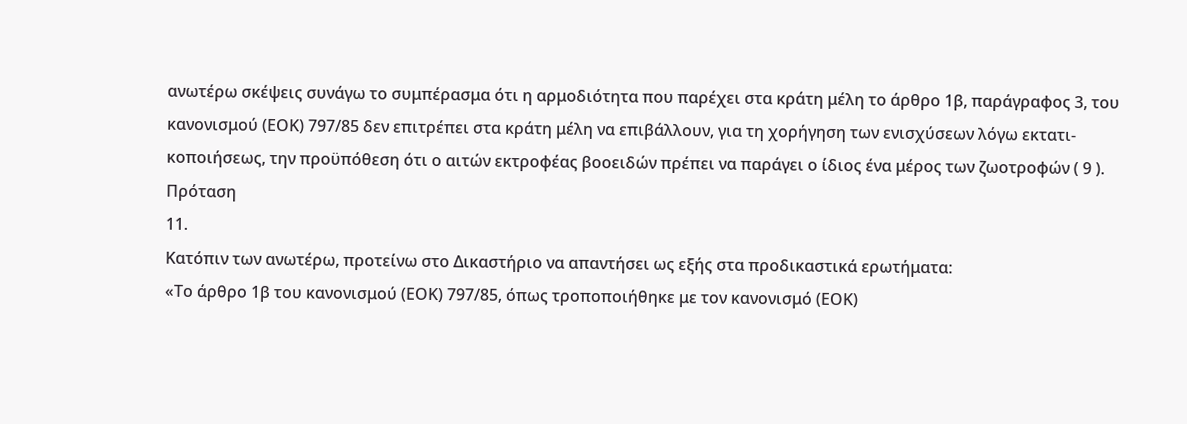ανωτέρω σκέψεις συνάγω το συμπέρασμα ότι η αρμοδιότητα που παρέχει στα κράτη μέλη το άρθρο 1β, παράγραφος 3, του κανονισμού (ΕΟΚ) 797/85 δεν επιτρέπει στα κράτη μέλη να επιβάλλουν, για τη χορήγηση των ενισχύσεων λόγω εκτατι-κοποιήσεως, την προϋπόθεση ότι ο αιτών εκτροφέας βοοειδών πρέπει να παράγει ο ίδιος ένα μέρος των ζωοτροφών ( 9 ).
Πρόταση
11.
Κατόπιν των ανωτέρω, προτείνω στο Δικαστήριο να απαντήσει ως εξής στα προδικαστικά ερωτήματα:
«Το άρθρο 1β του κανονισμού (ΕΟΚ) 797/85, όπως τροποποιήθηκε με τον κανονισμό (ΕΟΚ)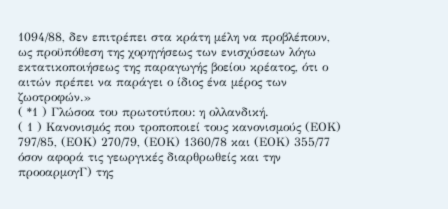1094/88, δεν επιτρέπει στα κράτη μέλη να προβλέπουν, ως προϋπόθεση της χορηγήσεως των ενισχύσεων λόγω εκτατικοποιήσεως της παραγωγής βοείου κρέατος, ότι ο αιτών πρέπει να παράγει ο ίδιος ένα μέρος των ζωοτροφών.»
( *1 ) Γλώσοα του πρωτοτύπου: η ολλανδική.
( 1 ) Κανονισμός που τροποποιεί τους κανονισμούς (ΕΟΚ) 797/85, (ΕΟΚ) 270/79, (ΕΟΚ) 1360/78 και (ΕΟΚ) 355/77 όσον αφορά τις γεωργικές διαρθρωθείς και την προοαρμογΓ) της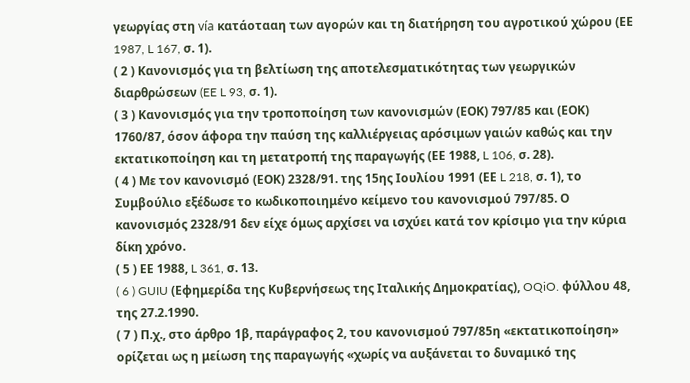γεωργίας στη vía κατάοτααη των αγορών και τη διατήρηση του αγροτικού χώρου (ΕΕ 1987, L 167, σ. 1).
( 2 ) Κανονισμός για τη βελτίωση της αποτελεσματικότητας των γεωργικών διαρθρώσεων (EE L 93, σ. 1).
( 3 ) Κανονισμός για την τροποποίηση των κανονισμών (ΕΟΚ) 797/85 και (ΕΟΚ) 1760/87, όσον άφορα την παύση της καλλιέργειας αρόσιμων γαιών καθώς και την εκτατικοποίηση και τη μετατροπή της παραγωγής (ΕΕ 1988, L 106, σ. 28).
( 4 ) Με τον κανονισμό (ΕΟΚ) 2328/91. της 15ης Ιουλίου 1991 (ΕΕ L 218, σ. 1), το Συμβούλιο εξέδωσε το κωδικοποιημένο κείμενο του κανονισμού 797/85. Ο κανονισμός 2328/91 δεν είχε όμως αρχίσει να ισχύει κατά τον κρίσιμο για την κύρια δίκη χρόνο.
( 5 ) ΕΕ 1988, L 361, σ. 13.
( 6 ) GUIU (Εφημερίδα της Κυβερνήσεως της Ιταλικής Δημοκρατίας), OQiO. φύλλου 48, της 27.2.1990.
( 7 ) Π.χ., στο άρθρο 1β, παράγραφος 2, του κανονισμού 797/85η «εκτατικοποίηση» ορίζεται ως η μείωση της παραγωγής «χωρίς να αυξάνεται το δυναμικό της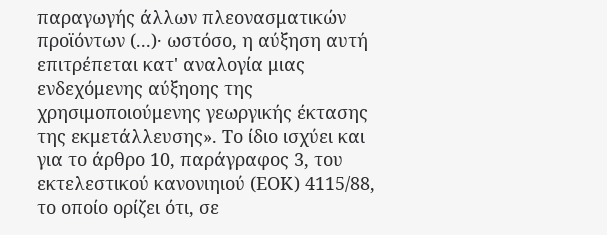παραγωγής άλλων πλεονασματικών προϊόντων (...)· ωστόσο, η αύξηση αυτή επιτρέπεται κατ' αναλογία μιας ενδεχόμενης αύξηοης της χρησιμοποιούμενης γεωργικής έκτασης της εκμετάλλευσης». Το ίδιο ισχύει και για το άρθρο 10, παράγραφος 3, του εκτελεστικού κανονιηιού (ΕΟΚ) 4115/88, το οποίο ορίζει ότι, σε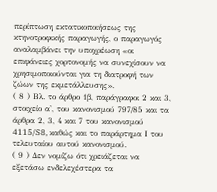περίπτωση εκτατικοποιήσεως της κτηνοτροφικής παραγωγής, ο παραγωγός αναλαμβάνει την υποχρέωση «οι επιφάνειες χορτονομής να συνεχίσουν να χρησιμοποιούνται για τη διατροφή των ζώων της εκμετάλλευσης».
( 8 ) Βλ. το άρθρο 1β, παράγραφοι 2 και 3, στοιχείο α', του κανονισμού 797/85 και τα άρθρα 2, 3, 4 και 7 του κανονισμού 4115/S8, καθώς και το παράρτημα Ι του τελευταίου αυτού κανονισμού.
( 9 ) Δεν νομίζω ότι χρειάζεται να εξετάσω ενδελεχέστερα τα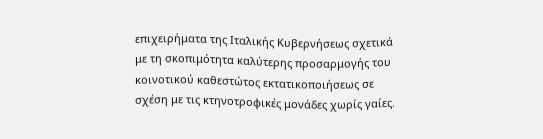επιχειρήματα της Ιταλικής Κυβερνήσεως σχετικά με τη σκοπιμότητα καλύτερης προσαρμογής του κοινοτικού καθεστώτος εκτατικοποιήσεως σε σχέση με τις κτηνοτροφικές μονάδες χωρίς γαίες.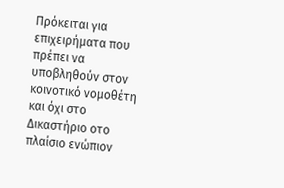Πρόκειται για επιχειρήματα που πρέπει να υποβληθούν στον κοινοτικό νομοθέτη και όχι στο Δικαστήριο οτο πλαίσιο ενώπιον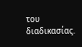του διαδικασίας.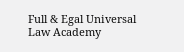Full & Egal Universal Law Academy